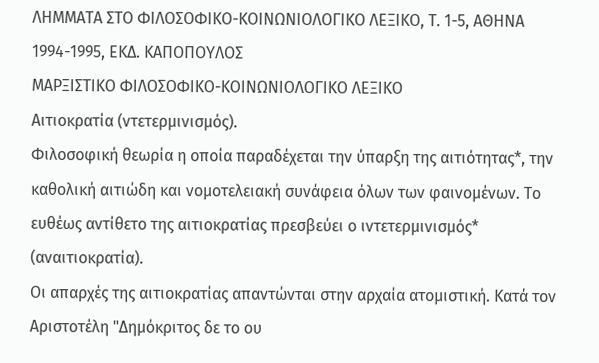ΛΗΜΜΑΤΑ ΣΤΟ ΦΙΛΟΣΟΦΙΚΟ-ΚΟΙΝΩΝΙΟΛΟΓΙΚΟ ΛΕΞΙΚΟ, Τ. 1-5, ΑΘΗΝΑ 1994-1995, ΕΚΔ. ΚΑΠΟΠΟΥΛΟΣ
ΜΑΡΞΙΣΤΙΚΟ ΦΙΛΟΣΟΦΙΚΟ-ΚΟΙΝΩΝΙΟΛΟΓΙΚΟ ΛΕΞΙΚΟ
Αιτιοκρατία (ντετερμινισμός).
Φιλοσοφική θεωρία η οποία παραδέχεται την ύπαρξη της αιτιότητας*, την καθολική αιτιώδη και νομοτελειακή συνάφεια όλων των φαινομένων. Το ευθέως αντίθετο της αιτιοκρατίας πρεσβεύει ο ιντετερμινισμός* (αναιτιοκρατία).
Οι απαρχές της αιτιοκρατίας απαντώνται στην αρχαία ατομιστική. Κατά τον Αριστοτέλη "Δημόκριτος δε το ου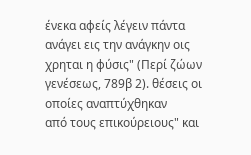ένεκα αφείς λέγειν πάντα ανάγει εις την ανάγκην οις χρηται η φύσις" (Περί ζώων γενέσεως, 789β 2). θέσεις οι οποίες αναπτύχθηκαν
από τους επικούρειους" και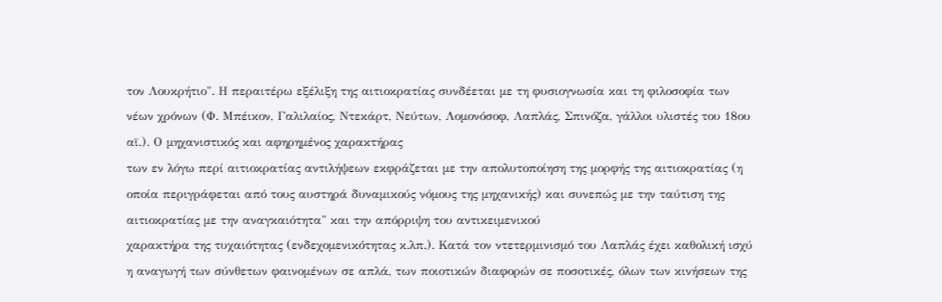τον Λουκρήτιο". Η περαιτέρω εξέλιξη της αιτιοκρατίας συνδέεται με τη φυσιογνωσία και τη φιλοσοφία των νέων χρόνων (Φ. Μπέικον, Γαλιλαίος, Ντεκάρτ, Νεύτων, Λομονόσοφ, Λαπλάς, Σπινόζα, γάλλοι υλιστές του 18ου αϊ.). Ο μηχανιστικός και αφηρημένος χαρακτήρας
των εν λόγω περί αιτιοκρατίας αντιλήψεων εκφράζεται με την απολυτοποίηση της μορφής της αιτιοκρατίας (η οποία περιγράφεται από τους αυστηρά δυναμικούς νόμους της μηχανικής) και συνεπώς με την ταύτιση της αιτιοκρατίας με την αναγκαιότητα" και την απόρριψη του αντικειμενικού
χαρακτήρα της τυχαιότητας (ενδεχομενικότητας κ.λπ.). Κατά τον ντετερμινισμό του Λαπλάς έχει καθολική ισχύ η αναγωγή των σύνθετων φαινομένων σε απλά, των ποιοτικών διαφορών σε ποσοτικές, όλων των κινήσεων της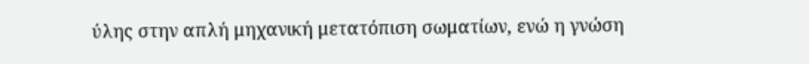ύλης στην απλή μηχανική μετατόπιση σωματίων, ενώ η γνώση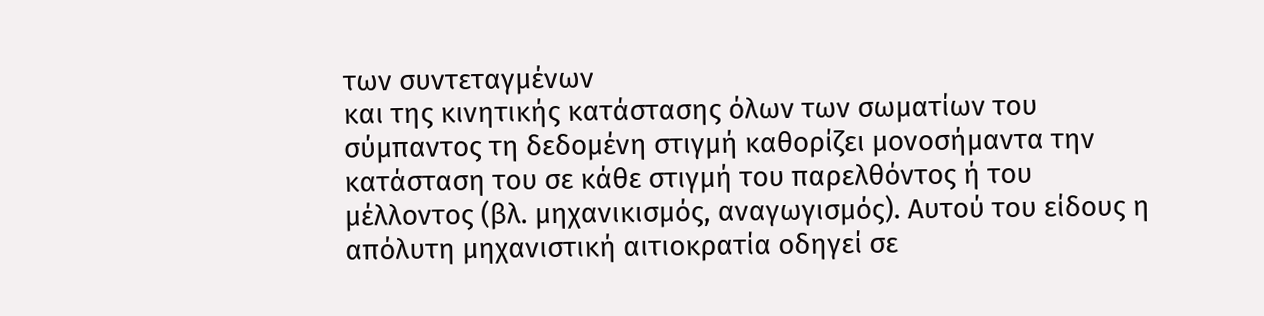των συντεταγμένων
και της κινητικής κατάστασης όλων των σωματίων του σύμπαντος τη δεδομένη στιγμή καθορίζει μονοσήμαντα την κατάσταση του σε κάθε στιγμή του παρελθόντος ή του μέλλοντος (βλ. μηχανικισμός, αναγωγισμός). Αυτού του είδους η απόλυτη μηχανιστική αιτιοκρατία οδηγεί σε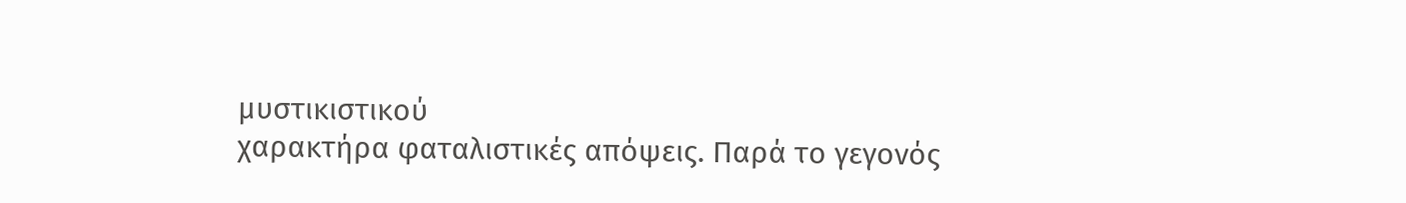μυστικιστικού
χαρακτήρα φαταλιστικές απόψεις. Παρά το γεγονός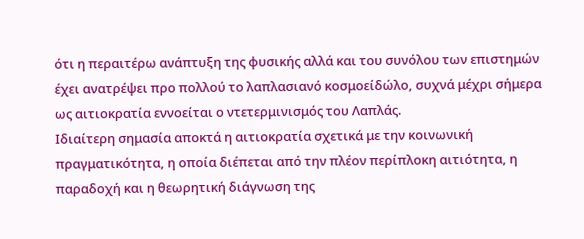ότι η περαιτέρω ανάπτυξη της φυσικής αλλά και του συνόλου των επιστημών έχει ανατρέψει προ πολλού το λαπλασιανό κοσμοείδώλο, συχνά μέχρι σήμερα ως αιτιοκρατία εννοείται ο ντετερμινισμός του Λαπλάς.
Ιδιαίτερη σημασία αποκτά η αιτιοκρατία σχετικά με την κοινωνική πραγματικότητα, η οποία διέπεται από την πλέον περίπλοκη αιτιότητα, η παραδοχή και η θεωρητική διάγνωση της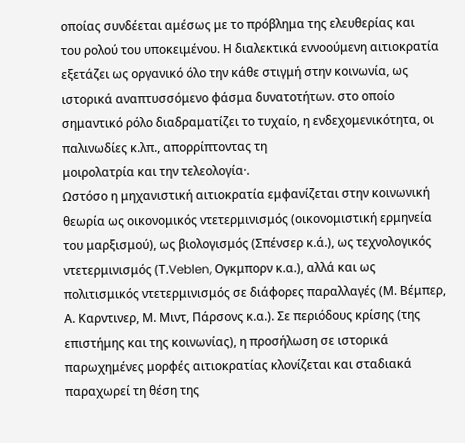οποίας συνδέεται αμέσως με το πρόβλημα της ελευθερίας και
του ρολού του υποκειμένου. Η διαλεκτικά εννοούμενη αιτιοκρατία εξετάζει ως οργανικό όλο την κάθε στιγμή στην κοινωνία, ως ιστορικά αναπτυσσόμενο φάσμα δυνατοτήτων. στο οποίο σημαντικό ρόλο διαδραματίζει το τυχαίο, η ενδεχομενικότητα, οι παλινωδίες κ.λπ., απορρίπτοντας τη
μοιρολατρία και την τελεολογία·.
Ωστόσο η μηχανιστική αιτιοκρατία εμφανίζεται στην κοινωνική θεωρία ως οικονομικός ντετερμινισμός (οικονομιστική ερμηνεία του μαρξισμού), ως βιολογισμός (Σπένσερ κ.ά.), ως τεχνολογικός ντετερμινισμός (Τ.Veblen, Ογκμπορν κ.α.), αλλά και ως
πολιτισμικός ντετερμινισμός σε διάφορες παραλλαγές (Μ. Βέμπερ, Α. Καρντινερ, Μ. Μιντ, Πάρσονς κ.α.). Σε περιόδους κρίσης (της επιστήμης και της κοινωνίας), η προσήλωση σε ιστορικά παρωχημένες μορφές αιτιοκρατίας κλονίζεται και σταδιακά παραχωρεί τη θέση της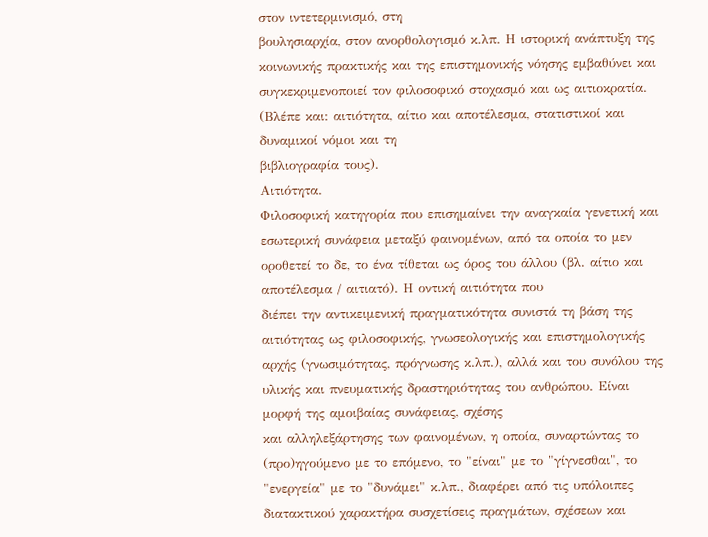στον ιντετερμινισμό, στη
βουλησιαρχία, στον ανορθολογισμό κ.λπ. Η ιστορική ανάπτυξη της κοινωνικής πρακτικής και της επιστημονικής νόησης εμβαθύνει και συγκεκριμενοποιεί τον φιλοσοφικό στοχασμό και ως αιτιοκρατία. (Βλέπε και: αιτιότητα, αίτιο και αποτέλεσμα, στατιστικοί και δυναμικοί νόμοι και τη
βιβλιογραφία τους).
Αιτιότητα.
Φιλοσοφική κατηγορία που επισημαίνει την αναγκαία γενετική και εσωτερική συνάφεια μεταξύ φαινομένων, από τα οποία το μεν οροθετεί το δε, το ένα τίθεται ως όρος του άλλου (βλ. αίτιο και αποτέλεσμα / αιτιατό). Η οντική αιτιότητα που
διέπει την αντικειμενική πραγματικότητα συνιστά τη βάση της αιτιότητας ως φιλοσοφικής, γνωσεολογικής και επιστημολογικής αρχής (γνωσιμότητας, πρόγνωσης κ.λπ.), αλλά και του συνόλου της υλικής και πνευματικής δραστηριότητας του ανθρώπου. Είναι μορφή της αμοιβαίας συνάφειας, σχέσης
και αλληλεξάρτησης των φαινομένων, η οποία, συναρτώντας το (προ)ηγούμενο με το επόμενο, το "είναι" με το "γίγνεσθαι", το "ενεργεία" με το "δυνάμει" κ.λπ., διαφέρει από τις υπόλοιπες διατακτικού χαρακτήρα συσχετίσεις πραγμάτων, σχέσεων και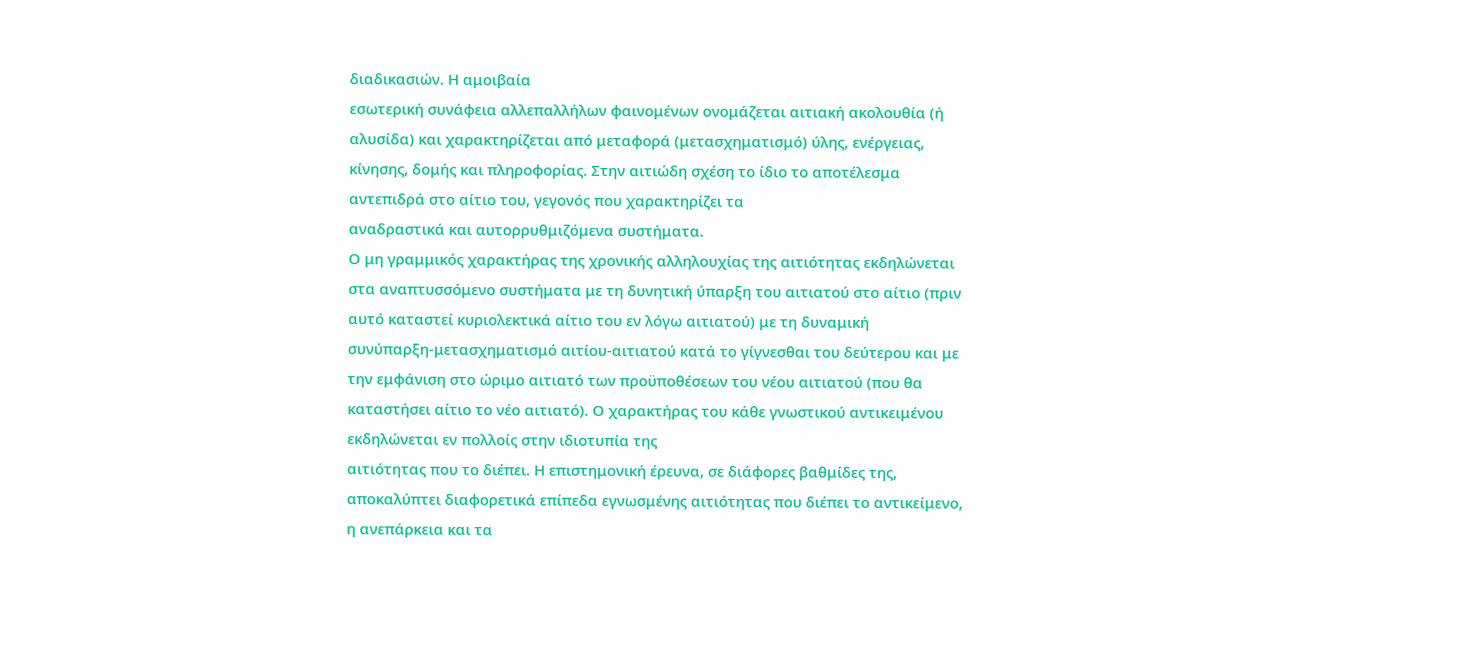διαδικασιών. Η αμοιβαία
εσωτερική συνάφεια αλλεπαλλήλων φαινομένων ονομάζεται αιτιακή ακολουθία (ή αλυσίδα) και χαρακτηρίζεται από μεταφορά (μετασχηματισμό) ύλης, ενέργειας, κίνησης, δομής και πληροφορίας. Στην αιτιώδη σχέση το ίδιο το αποτέλεσμα αντεπιδρά στο αίτιο του, γεγονός που χαρακτηρίζει τα
αναδραστικά και αυτορρυθμιζόμενα συστήματα.
Ο μη γραμμικός χαρακτήρας της χρονικής αλληλουχίας της αιτιότητας εκδηλώνεται στα αναπτυσσόμενο συστήματα με τη δυνητική ύπαρξη του αιτιατού στο αίτιο (πριν αυτό καταστεί κυριολεκτικά αίτιο του εν λόγω αιτιατού) με τη δυναμική
συνύπαρξη-μετασχηματισμό αιτίου-αιτιατού κατά το γίγνεσθαι του δεύτερου και με την εμφάνιση στο ώριμο αιτιατό των προϋποθέσεων του νέου αιτιατού (που θα καταστήσει αίτιο το νέο αιτιατό). Ο χαρακτήρας του κάθε γνωστικού αντικειμένου εκδηλώνεται εν πολλοίς στην ιδιοτυπία της
αιτιότητας που το διέπει. Η επιστημονική έρευνα, σε διάφορες βαθμίδες της, αποκαλύπτει διαφορετικά επίπεδα εγνωσμένης αιτιότητας που διέπει το αντικείμενο, η ανεπάρκεια και τα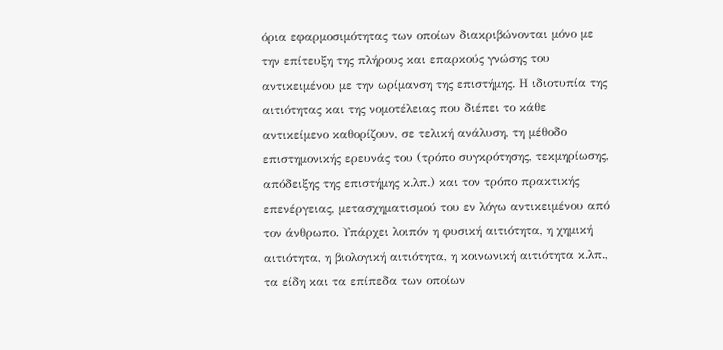όρια εφαρμοσιμότητας των οποίων διακριβώνονται μόνο με την επίτευξη της πλήρους και επαρκούς γνώσης του
αντικειμένου με την ωρίμανση της επιστήμης. Η ιδιοτυπία της αιτιότητας και της νομοτέλειας που διέπει το κάθε αντικείμενο καθορίζουν, σε τελική ανάλυση, τη μέθοδο επιστημονικής ερευνάς του (τρόπο συγκρότησης, τεκμηρίωσης, απόδειξης της επιστήμης κ.λπ.) και τον τρόπο πρακτικής
επενέργειας, μετασχηματισμού του εν λόγω αντικειμένου από τον άνθρωπο. Υπάρχει λοιπόν η φυσική αιτιότητα, η χημική αιτιότητα, η βιολογική αιτιότητα, η κοινωνική αιτιότητα κ.λπ., τα είδη και τα επίπεδα των οποίων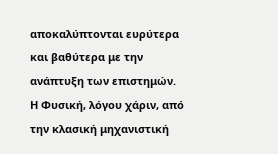αποκαλύπτονται ευρύτερα και βαθύτερα με την ανάπτυξη των επιστημών.
Η Φυσική, λόγου χάριν, από την κλασική μηχανιστική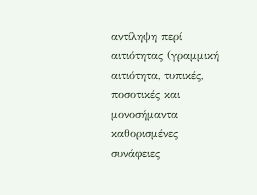αντίληψη περί αιτιότητας (γραμμική αιτιότητα, τυπικές, ποσοτικές και μονοσήμαντα καθορισμένες συνάφειες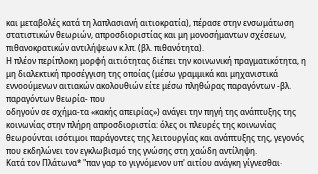και μεταβολές κατά τη λαπλασιανή αιτιοκρατία), πέρασε στην ενσωμάτωση
στατιστικών θεωριών, απροσδιοριστίας και μη μονοσήμαντων σχέσεων, πιθανοκρατικών αντιλήψεων κ.λπ. (βλ. πιθανότητα).
Η πλέον περίπλοκη μορφή αιτιότητας διέπει την κοινωνική πραγματικότητα, η μη διαλεκτική προσέγγιση της οποίας (μέσω γραμμικά και μηχανιστικά εννοούμενων αιτιακών ακολουθιών είτε μέσω πληθώρας παραγόντων -βλ. παραγόντων θεωρία- που
οδηγούν σε σχήμα-τα «κακής απειρίας») ανάγει την πηγή της ανάπτυξης της κοινωνίας στην πλήρη απροσδιοριστία: όλες οι πλευρές της κοινωνίας θεωρούνται ισότιμοι παράγοντες της λειτουργίας και ανάπτυξης της, γεγονός που εκδηλώνει τον εγκλωβισμό της γνώσης στη χαώδη αντίληψη.
Κατά τον Πλάτωνα* "παν γαρ το γιγνόμενον υπ' αιτίου ανάγκη γίγνεσθαι·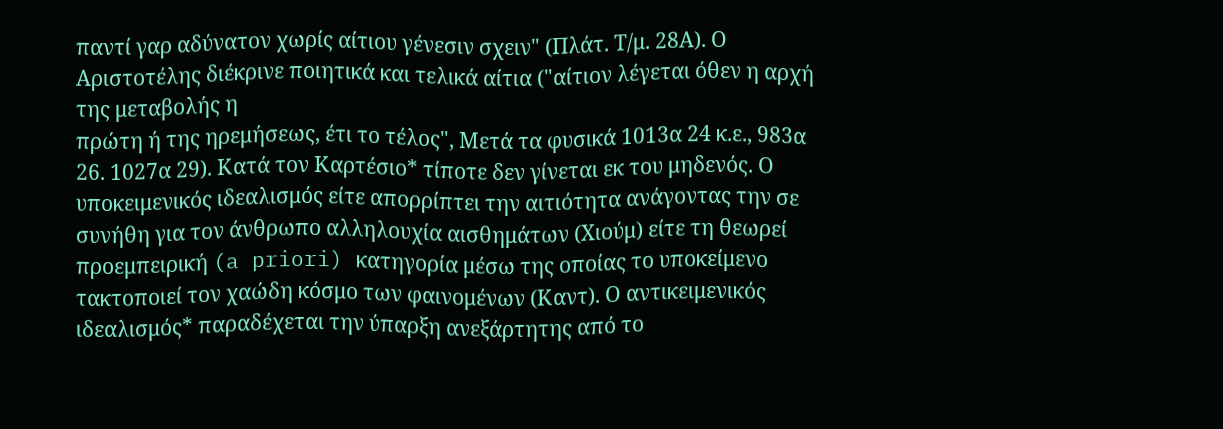παντί γαρ αδύνατον χωρίς αίτιου γένεσιν σχειν" (Πλάτ. Τ/μ. 28Α). Ο Αριστοτέλης διέκρινε ποιητικά και τελικά αίτια ("αίτιον λέγεται όθεν η αρχή της μεταβολής η
πρώτη ή της ηρεμήσεως, έτι το τέλος", Μετά τα φυσικά 1013α 24 κ.ε., 983α 26. 1027α 29). Κατά τον Καρτέσιο* τίποτε δεν γίνεται εκ του μηδενός. Ο υποκειμενικός ιδεαλισμός είτε απορρίπτει την αιτιότητα ανάγοντας την σε συνήθη για τον άνθρωπο αλληλουχία αισθημάτων (Χιούμ) είτε τη θεωρεί
προεμπειρική (a priori) κατηγορία μέσω της οποίας το υποκείμενο τακτοποιεί τον χαώδη κόσμο των φαινομένων (Καντ). Ο αντικειμενικός ιδεαλισμός* παραδέχεται την ύπαρξη ανεξάρτητης από το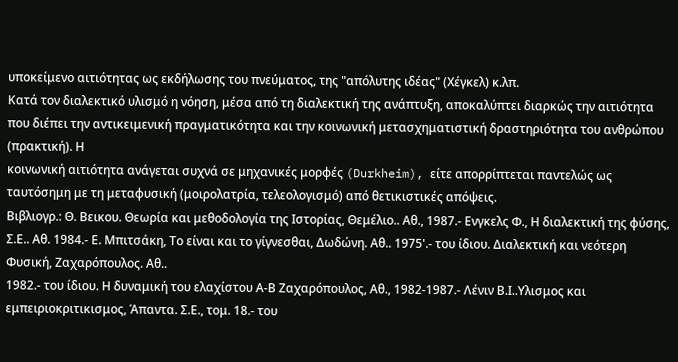υποκείμενο αιτιότητας ως εκδήλωσης του πνεύματος, της "απόλυτης ιδέας" (Χέγκελ) κ.λπ.
Κατά τον διαλεκτικό υλισμό η νόηση, μέσα από τη διαλεκτική της ανάπτυξη, αποκαλύπτει διαρκώς την αιτιότητα που διέπει την αντικειμενική πραγματικότητα και την κοινωνική μετασχηματιστική δραστηριότητα του ανθρώπου (πρακτική). Η
κοινωνική αιτιότητα ανάγεται συχνά σε μηχανικές μορφές (Durkheim), είτε απορρίπτεται παντελώς ως ταυτόσημη με τη μεταφυσική (μοιρολατρία, τελεολογισμό) από θετικιστικές απόψεις.
Βιβλιογρ.: Θ. Βεικου. Θεωρία και μεθοδολογία της Ιστορίας, Θεμέλιο.. Αθ., 1987.- Ενγκελς Φ., Η διαλεκτική της φύσης, Σ.Ε.. Αθ. 1984.- Ε. Μπιτσάκη, Το είναι και το γίγνεσθαι, Δωδώνη. Αθ.. 1975'.- του ίδιου. Διαλεκτική και νεότερη Φυσική, Ζαχαρόπουλος. Αθ..
1982.- του ίδιου. Η δυναμική του ελαχίστου Α-Β Ζαχαρόπουλος, Αθ., 1982-1987.- Λένιν Β.Ι..Υλισμος και εμπειριοκριτικισμος, Άπαντα. Σ.Ε., τομ. 18.- του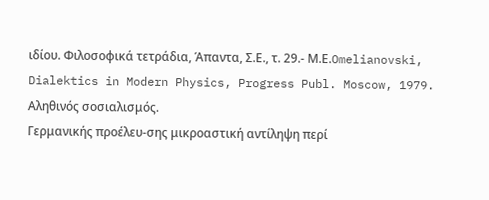ιδίου. Φιλοσοφικά τετράδια, Άπαντα, Σ.Ε., τ. 29.- Μ.Ε.Omelianovski, Dialektics in Modern Physics, Progress Publ. Moscow, 1979.
Αληθινός σοσιαλισμός.
Γερμανικής προέλευ-σης μικροαστική αντίληψη περί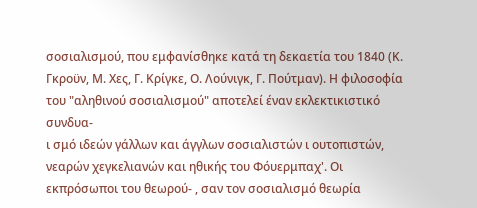σοσιαλισμού, που εμφανίσθηκε κατά τη δεκαετία του 1840 (Κ. Γκροϋν, Μ. Χες, Γ. Κρίγκε, Ο. Λούνιγκ, Γ. Πούτμαν). Η φιλοσοφία του "αληθινού σοσιαλισμού" αποτελεί έναν εκλεκτικιστικό συνδυα-
ι σμό ιδεών γάλλων και άγγλων σοσιαλιστών ι ουτοπιστών, νεαρών χεγκελιανών και ηθικής του Φόυερμπαχ'. Οι εκπρόσωποι του θεωρού- , σαν τον σοσιαλισμό θεωρία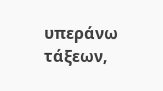υπεράνω τάξεων,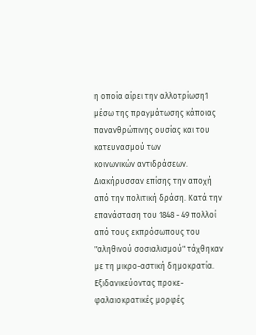η οποία αίρει την αλλοτρίωση1 μέσω της πραγμάτωσης κάποιας πανανθρώπινης ουσίας και του κατευνασμού των
κοινωνικών αντιδράσεων. Διακήρυσσαν επίσης την αποχή από την πολιτική δράση. Κατά την επανάσταση του 1848 - 49 πολλοί από τους εκπρόσωπους του "αληθινού σοσιαλισμού" τάχθηκαν με τη μικρο-αστική δημοκρατία. Εξιδανικεύοντας προκε-φαλαιοκρατικές μορφές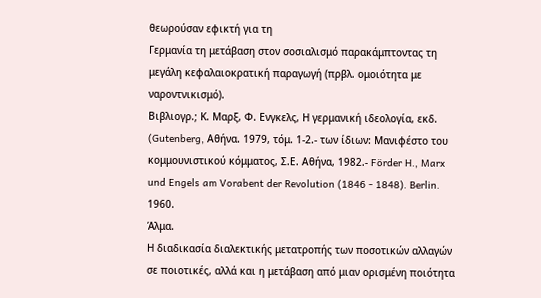θεωρούσαν εφικτή για τη
Γερμανία τη μετάβαση στον σοσιαλισμό παρακάμπτοντας τη μεγάλη κεφαλαιοκρατική παραγωγή (πρβλ. ομοιότητα με ναροντνικισμό).
Βιβλιογρ.; Κ. Μαρξ, Φ. Ενγκελς, Η γερμανική ιδεολογία, εκδ. (Gutenberg, Αθήνα. 1979, τόμ. 1-2.- των ίδιων: Μανιφέστο του κομμουνιστικού κόμματος, Σ.Ε. Αθήνα, 1982.- Förder H., Marx und Engels am Vorabent der Revolution (1846 - 1848). Berlin. 1960.
Άλμα.
Η διαδικασία διαλεκτικής μετατροπής των ποσοτικών αλλαγών σε ποιοτικές, αλλά και η μετάβαση από μιαν ορισμένη ποιότητα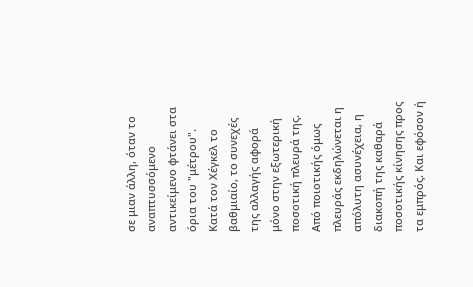σε μιαν άλλη, όταν το αναπτυσσόμενο αντικείμενο φτάνει στα όρια του "μέτρου".
Κατά τον Χέγκελ το βαθμιαίο, το συνεχές της αλλαγής αφορά μόνο στην εξωτερική ποσοτική πλευρά της. Από ποιοτικής όμως πλευράς εκδηλώνεται η απόλυτη ασυνέχεια, η διακοπή της καθαρά ποσοτικής κίνησης προς τα εμπρός. Και εφόσον ή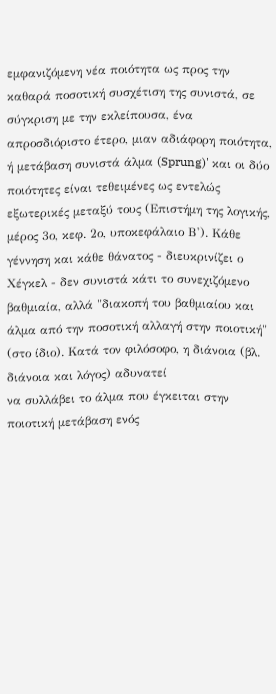εμφανιζόμενη νέα ποιότητα ως προς την καθαρά ποσοτική συσχέτιση της συνιστά, σε σύγκριση με την εκλείπουσα, ένα απροσδιόριστο έτερο, μιαν αδιάφορη ποιότητα, ή μετάβαση συνιστά άλμα (Sprung)' και οι δύο ποιότητες είναι τεθειμένες ως εντελώς εξωτερικές μεταξύ τους (Επιστήμη της λογικής,
μέρος 3ο, κεφ. 2ο, υποκεφάλαιο Β'). Κάθε γέννηση και κάθε θάνατος - διευκρινίζει ο Χέγκελ - δεν συνιστά κάτι το συνεχιζόμενο βαθμιαία, αλλά "διακοπή του βαθμιαίου και άλμα από την ποσοτική αλλαγή στην ποιοτική" (στο ίδιο). Κατά τον φιλόσοφο, η διάνοια (βλ. διάνοια και λόγος) αδυνατεί
να συλλάβει το άλμα που έγκειται στην ποιοτική μετάβαση ενός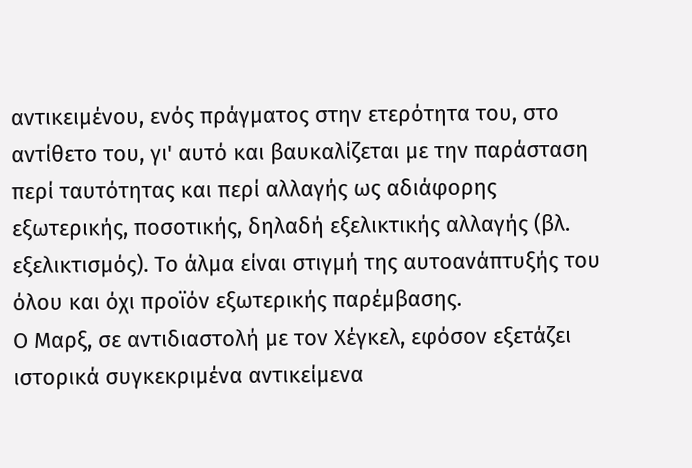αντικειμένου, ενός πράγματος στην ετερότητα του, στο αντίθετο του, γι' αυτό και βαυκαλίζεται με την παράσταση περί ταυτότητας και περί αλλαγής ως αδιάφορης εξωτερικής, ποσοτικής, δηλαδή εξελικτικής αλλαγής (βλ.
εξελικτισμός). Το άλμα είναι στιγμή της αυτοανάπτυξής του όλου και όχι προϊόν εξωτερικής παρέμβασης.
Ο Μαρξ, σε αντιδιαστολή με τον Χέγκελ, εφόσον εξετάζει ιστορικά συγκεκριμένα αντικείμενα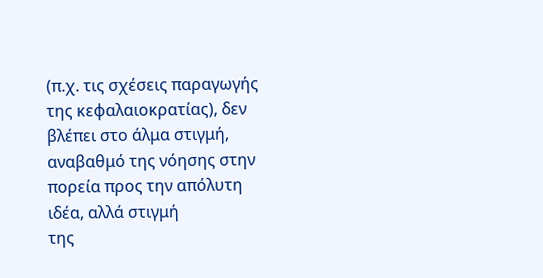(π.χ. τις σχέσεις παραγωγής της κεφαλαιοκρατίας), δεν βλέπει στο άλμα στιγμή, αναβαθμό της νόησης στην πορεία προς την απόλυτη ιδέα, αλλά στιγμή
της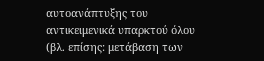αυτοανάπτυξης του αντικειμενικά υπαρκτού όλου (βλ. επίσης: μετάβαση των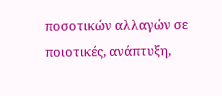ποσοτικών αλλαγών σε ποιοτικές, ανάπτυξη,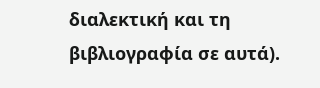διαλεκτική και τη βιβλιογραφία σε αυτά).